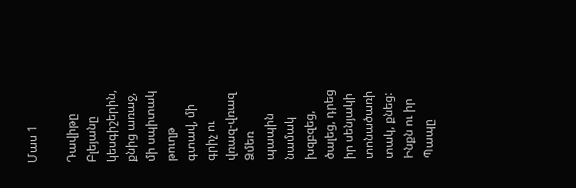Մաս 1

Դավիթը Բլեյանը կեսգիշերին, քնից առաջ, մի սպիտակ թուղթ գտավ, մի գրիչ ու վռազ-վռազ Ձմեռ պապին նամակ խզբզեց, ծալեց, դրեց իր սենյակի տոնածառի տակ, քնեց: Ինքն ու իր Պապը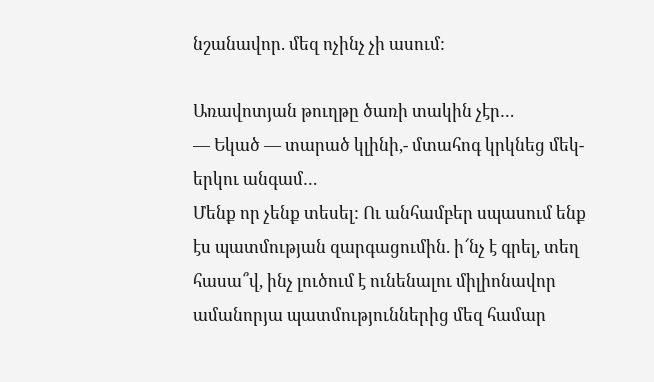նշանավոր. մեզ ոչինչ չի ասում:

Առավոտյան թուղթը ծառի տակին չէր…
— Եկած — տարած կլինի,- մտահոգ կրկնեց մեկ-երկու անգամ…
Մենք որ չենք տեսել: Ու անհամբեր սպասում ենք էս պատմության զարգացումին. ի՜նչ է գրել, տեղ հասա՞վ, ինչ լուծում է ունենալու միլիոնավոր ամանորյա պատմություններից մեզ համար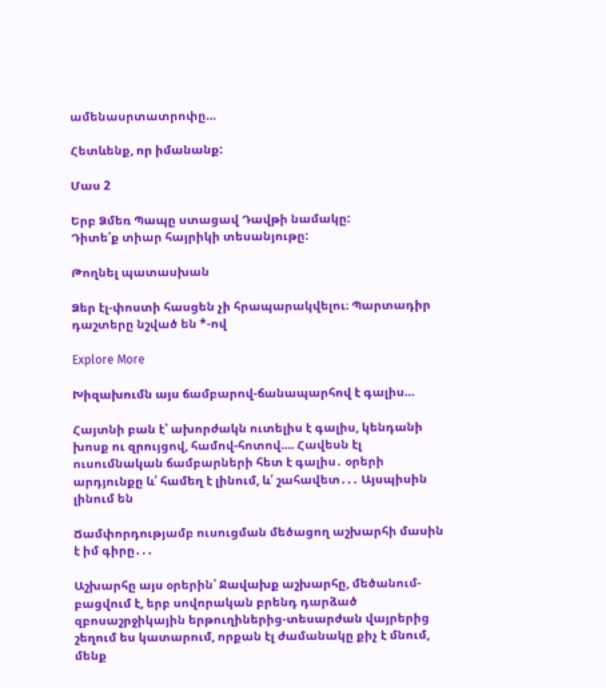ամենասրտատրոփը…

Հետևենք, որ իմանանք:

Մաս 2

Երբ Ձմեռ Պապը ստացավ Դավթի նամակը:
Դիտե՛ք տիար հայրիկի տեսանյութը:

Թողնել պատասխան

Ձեր էլ-փոստի հասցեն չի հրապարակվելու։ Պարտադիր դաշտերը նշված են *-ով

Explore More

Խիզախումն այս ճամբարով-ճանապարհով է գալիս…

Հայտնի բան է՝ ախորժակն ուտելիս է գալիս, կենդանի խոսք ու զրույցով, համով-հոտով…. Հավեսն էլ ուսումնական ճամբարների հետ է գալիս․ օրերի արդյունքը և՛ համեղ է լինում, և՛ շահավետ․․․ Այսպիսին լինում են

Ճամփորդությամբ ուսուցման մեծացող աշխարհի մասին է իմ գիրը․․․

Աշխարհը այս օրերին՝ Ջավախք աշխարհը, մեծանում-բացվում է, երբ սովորական բրենդ դարձած զբոսաշրջիկային երթուղիներից-տեսարժան վայրերից շեղում ես կատարում, որքան էլ ժամանակը քիչ է մնում, մենք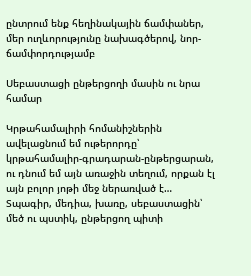ընտրում ենք հեղինակային ճամփաներ, մեր ուղևորությունը նախագծերով, նոր-ճամփորդությամբ

Սեբաստացի ընթերցողի մասին ու նրա համար

Կրթահամալիրի հոմանիշներին ավելացնում եմ ութերորդը՝ կրթահամալիր-գրադարան-ընթերցարան, ու դնում եմ այն առաջին տեղում, որքան էլ այն բոլոր յոթի մեջ ներառված է… Տպագիր, մեդիա, խառը, սեբաստացին՝ մեծ ու պստիկ, ընթերցող պիտի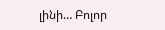լինի… Բոլոր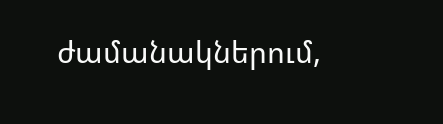ժամանակներում,